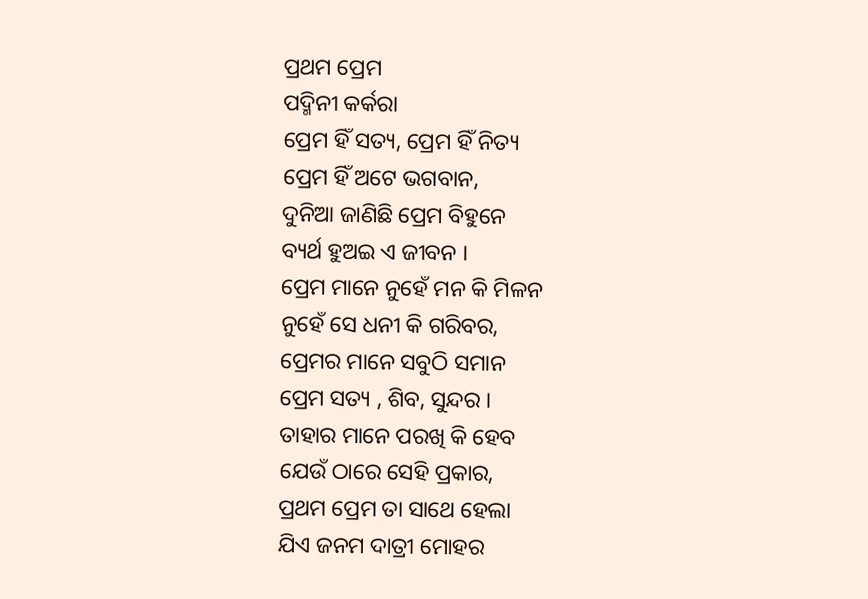ପ୍ରଥମ ପ୍ରେମ
ପଦ୍ମିନୀ କର୍କରା
ପ୍ରେମ ହିଁ ସତ୍ୟ, ପ୍ରେମ ହିଁ ନିତ୍ୟ
ପ୍ରେମ ହିଁ ଅଟେ ଭଗବାନ,
ଦୁନିଆ ଜାଣିଛି ପ୍ରେମ ବିହୁନେ
ବ୍ୟର୍ଥ ହୁଅଇ ଏ ଜୀବନ ।
ପ୍ରେମ ମାନେ ନୁହେଁ ମନ କି ମିଳନ
ନୁହେଁ ସେ ଧନୀ କି ଗରିବର,
ପ୍ରେମର ମାନେ ସବୁଠି ସମାନ
ପ୍ରେମ ସତ୍ୟ , ଶିବ, ସୁନ୍ଦର ।
ତାହାର ମାନେ ପରଖି କି ହେବ
ଯେଉଁ ଠାରେ ସେହି ପ୍ରକାର,
ପ୍ରଥମ ପ୍ରେମ ତା ସାଥେ ହେଲା
ଯିଏ ଜନମ ଦାତ୍ରୀ ମୋହର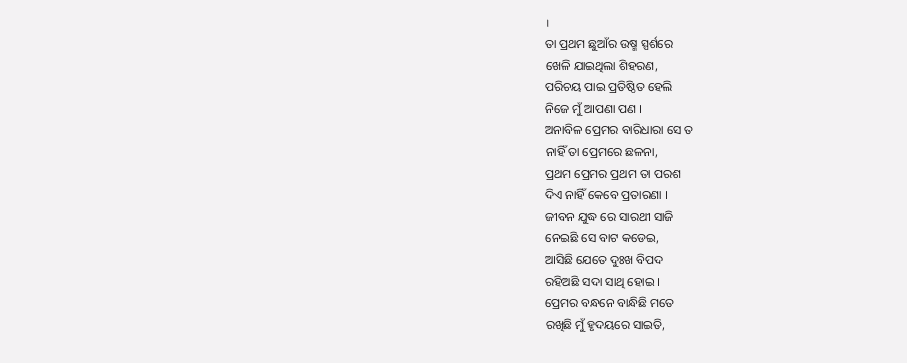।
ତା ପ୍ରଥମ ଛୁଆଁର ଉଷ୍ମ ସ୍ପର୍ଶରେ
ଖେଳି ଯାଇଥିଲା ଶିହରଣ,
ପରିଚୟ ପାଇ ପ୍ରତିଷ୍ଠିତ ହେଲି
ନିଜେ ମୁଁ ଆପଣା ପଣ ।
ଅନାବିଳ ପ୍ରେମର ବାରିଧାରା ସେ ତ
ନାହିଁ ତା ପ୍ରେମରେ ଛଳନା,
ପ୍ରଥମ ପ୍ରେମର ପ୍ରଥମ ତା ପରଶ
ଦିଏ ନାହିଁ କେବେ ପ୍ରତାରଣା ।
ଜୀବନ ଯୁଦ୍ଧ ରେ ସାରଥୀ ସାଜି
ନେଇଛି ସେ ବାଟ କଡେଇ,
ଆସିଛି ଯେତେ ଦୁଃଖ ବିପଦ
ରହିଅଛି ସଦା ସାଥି ହୋଇ ।
ପ୍ରେମର ବନ୍ଧନେ ବାନ୍ଧିଛି ମତେ
ରଖିଛି ମୁଁ ହୃଦୟରେ ସାଇତି,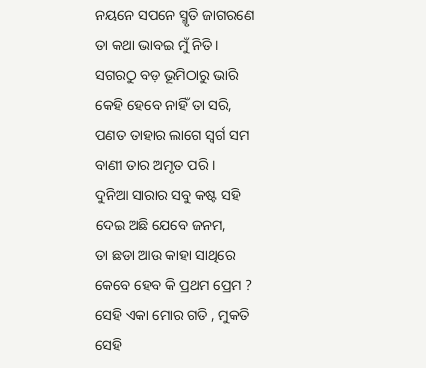ନୟନେ ସପନେ ସ୍ମୃତି ଜାଗରଣେ
ତା କଥା ଭାବଇ ମୁଁ ନିତି ।
ସଗରଠୁ ବଡ଼ ଭୂମିଠାରୁ ଭାରି
କେହି ହେବେ ନାହିଁ ତା ସରି,
ପଣତ ତାହାର ଲାଗେ ସ୍ବର୍ଗ ସମ
ବାଣୀ ତାର ଅମୃତ ପରି ।
ଦୁନିଆ ସାରାର ସବୁ କଷ୍ଟ ସହି
ଦେଇ ଅଛି ଯେବେ ଜନମ,
ତା ଛଡା ଆଉ କାହା ସାଥିରେ
କେବେ ହେବ କି ପ୍ରଥମ ପ୍ରେମ ?
ସେହି ଏକା ମୋର ଗତି , ମୁକତି
ସେହି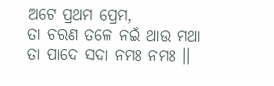ଅଟେ ପ୍ରଥମ ପ୍ରେମ,
ତା ଚରଣ ତଳେ ନଇଁ ଥାଉ ମଥା
ତା ପାଦେ ସଦା ନମଃ ନମଃ ।।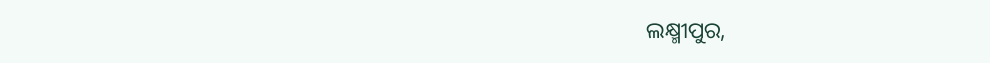ଲକ୍ଷ୍ମୀପୁର,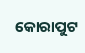କୋରାପୁଟ